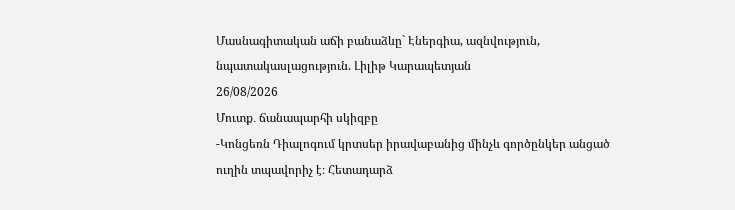Մասնագիտական աճի բանաձևը` Էներգիա, ազնվություն, նպատակասլացություն. Լիլիթ Կարապետյան
26/08/2026
Մուտք․ ճանապարհի սկիզբը
-Կոնցեռն Դիալոգում կրտսեր իրավաբանից մինչև գործընկեր անցած ուղին տպավորիչ է։ Հետադարձ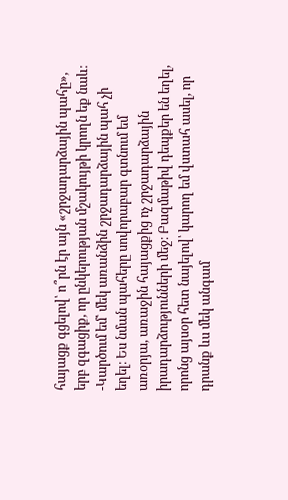հայացք գցելով՝ ո՞րն էր այն «շրջադարձային պահը», երբ զգացիք, որ ընկերության մշակույթի կրողն եք նաև։
-Կարծում եմ՝ մեկ առանձին շրջադարձային պահ չի եղել։ Ես նման պահերը սովորաբար գտնում եմ առօրյա, առաջին հայացքից ոչ շրջադարձային իրադարձությունների մեջ։ Բազմաթիվ դեպքեր են եղել, որոնց այսօր հետ նայելով՝ կարող եմ վստահ ասել, որ դրանք ևս մեկ անգամ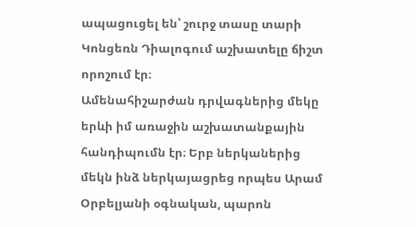ապացուցել են՝ շուրջ տասը տարի Կոնցեռն Դիալոգում աշխատելը ճիշտ որոշում էր։
Ամենահիշարժան դրվագներից մեկը երևի իմ առաջին աշխատանքային հանդիպումն էր։ Երբ ներկաներից մեկն ինձ ներկայացրեց որպես Արամ Օրբելյանի օգնական, պարոն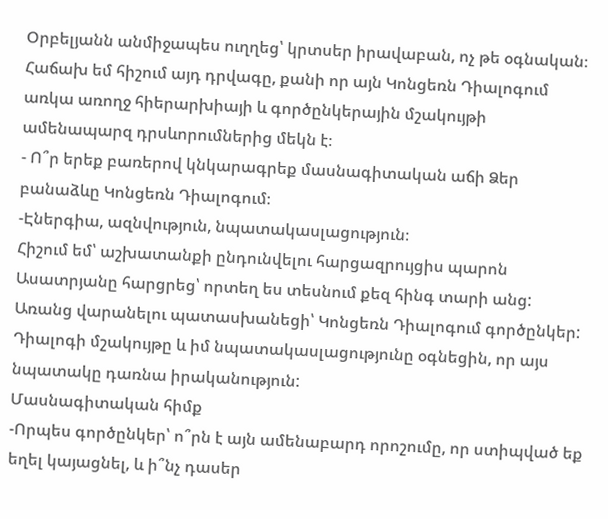Օրբելյանն անմիջապես ուղղեց՝ կրտսեր իրավաբան, ոչ թե օգնական։ Հաճախ եմ հիշում այդ դրվագը, քանի որ այն Կոնցեռն Դիալոգում առկա առողջ հիերարխիայի և գործընկերային մշակույթի ամենապարզ դրսևորումներից մեկն է։
- Ո՞ր երեք բառերով կնկարագրեք մասնագիտական աճի Ձեր բանաձևը Կոնցեռն Դիալոգում։
-Էներգիա, ազնվություն, նպատակասլացություն։
Հիշում եմ՝ աշխատանքի ընդունվելու հարցազրույցիս պարոն Ասատրյանը հարցրեց՝ որտեղ ես տեսնում քեզ հինգ տարի անց: Առանց վարանելու պատասխանեցի՝ Կոնցեռն Դիալոգում գործընկեր: Դիալոգի մշակույթը և իմ նպատակասլացությունը օգնեցին, որ այս նպատակը դառնա իրականություն:
Մասնագիտական հիմք
-Որպես գործընկեր՝ ո՞րն է այն ամենաբարդ որոշումը, որ ստիպված եք եղել կայացնել, և ի՞նչ դասեր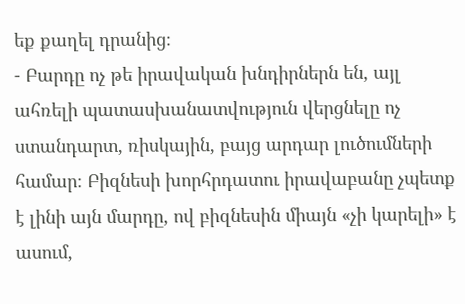եք քաղել դրանից։
- Բարդը ոչ թե իրավական խնդիրներն են, այլ ահռելի պատասխանատվություն վերցնելը ոչ ստանդարտ, ռիսկային, բայց արդար լուծումների համար։ Բիզնեսի խորհրդատու իրավաբանը չպետք է լինի այն մարդը, ով բիզնեսին միայն «չի կարելի» է ասում,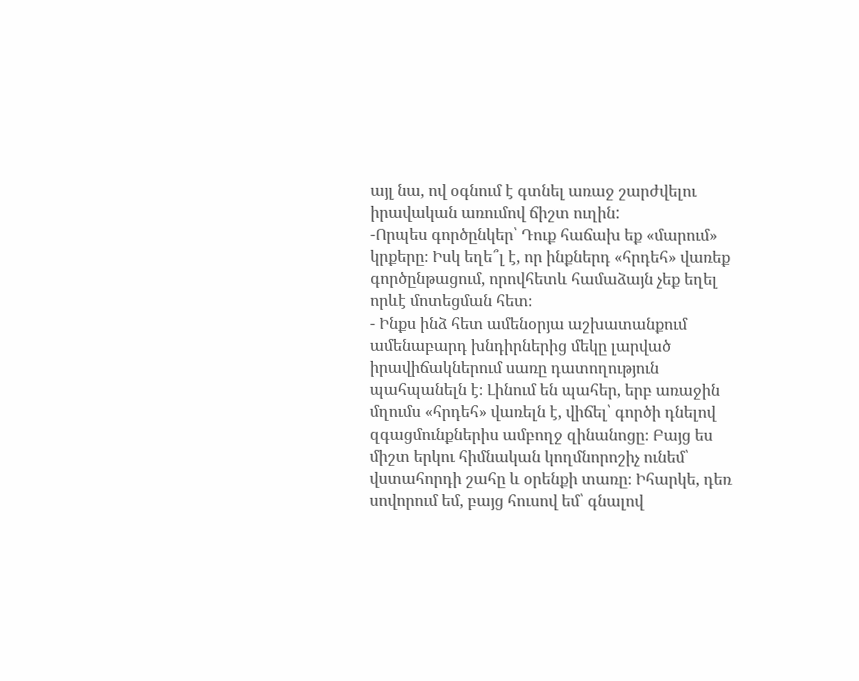այլ նա, ով օգնում է գտնել առաջ շարժվելու իրավական առումով ճիշտ ուղին:
-Որպես գործընկեր՝ Դուք հաճախ եք «մարում» կրքերը։ Իսկ եղե՞լ է, որ ինքներդ «հրդեհ» վառեք գործընթացում, որովհետև համաձայն չեք եղել որևէ մոտեցման հետ։
- Ինքս ինձ հետ ամենօրյա աշխատանքում ամենաբարդ խնդիրներից մեկը լարված իրավիճակներում սառը դատողություն պահպանելն է։ Լինում են պահեր, երբ առաջին մղումս «հրդեհ» վառելն է, վիճել՝ գործի դնելով զգացմունքներիս ամբողջ զինանոցը։ Բայց ես միշտ երկու հիմնական կողմնորոշիչ ունեմ՝ վստահորդի շահը և օրենքի տառը։ Իհարկե, դեռ սովորում եմ, բայց հուսով եմ՝ գնալով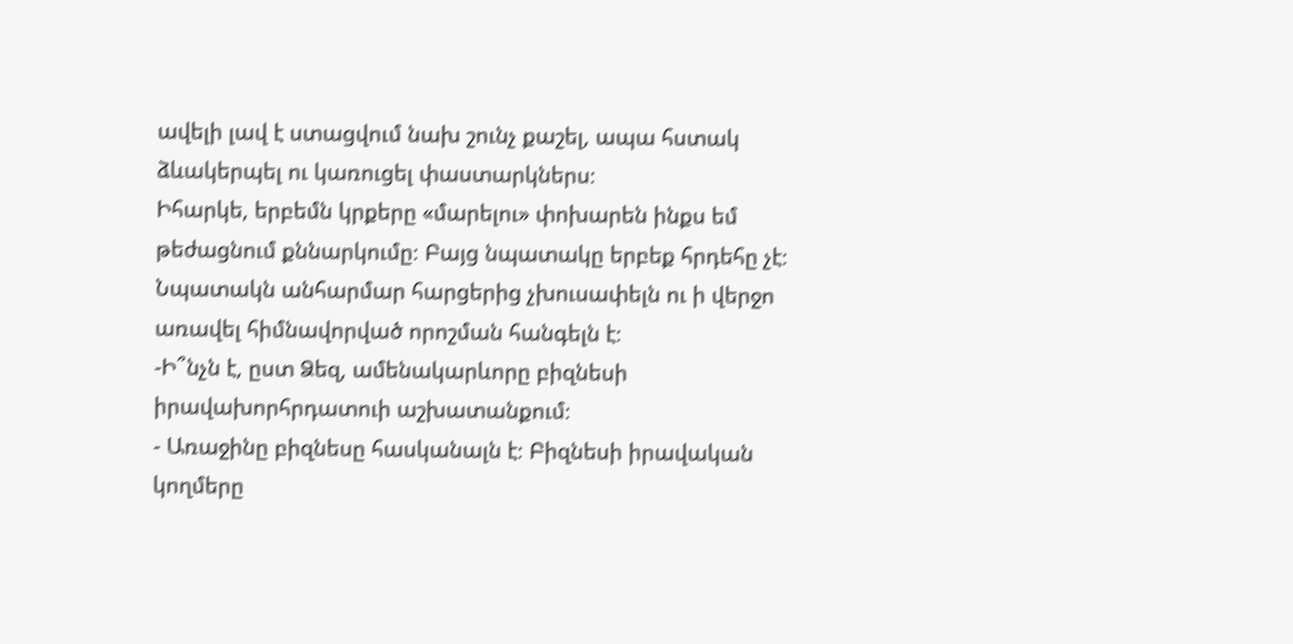ավելի լավ է ստացվում նախ շունչ քաշել, ապա հստակ ձևակերպել ու կառուցել փաստարկներս։
Իհարկե, երբեմն կրքերը «մարելու» փոխարեն ինքս եմ թեժացնում քննարկումը։ Բայց նպատակը երբեք հրդեհը չէ։ Նպատակն անհարմար հարցերից չխուսափելն ու ի վերջո առավել հիմնավորված որոշման հանգելն է։
-Ի՞նչն է, ըստ Ձեզ, ամենակարևորը բիզնեսի իրավախորհրդատուի աշխատանքում։
- Առաջինը բիզնեսը հասկանալն է։ Բիզնեսի իրավական կողմերը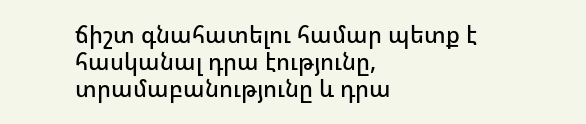ճիշտ գնահատելու համար պետք է հասկանալ դրա էությունը, տրամաբանությունը և դրա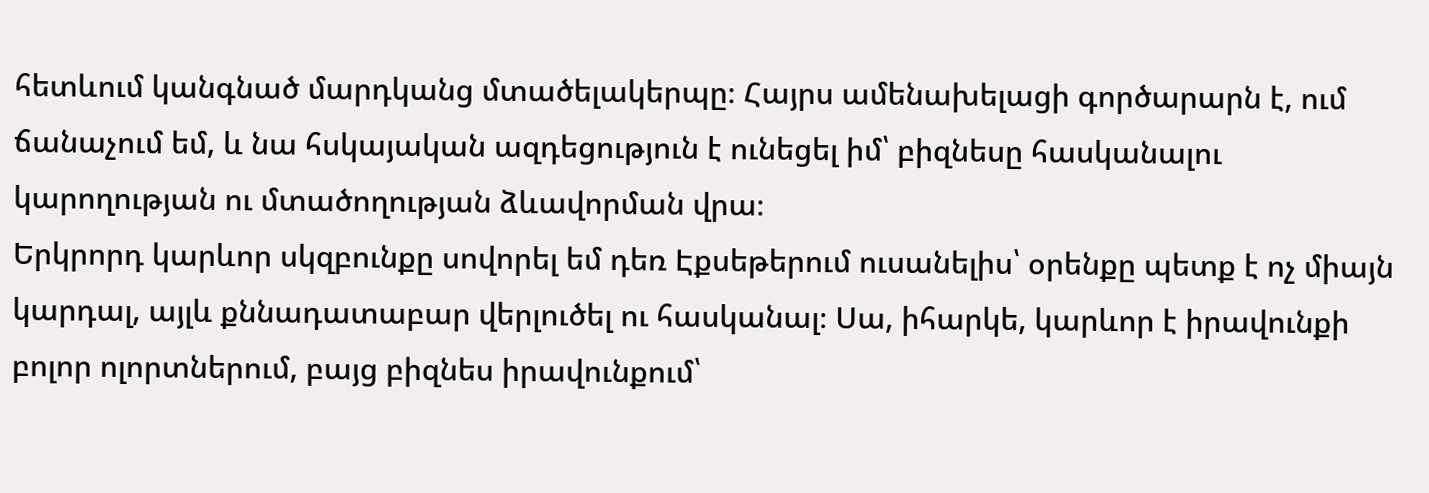հետևում կանգնած մարդկանց մտածելակերպը։ Հայրս ամենախելացի գործարարն է, ում ճանաչում եմ, և նա հսկայական ազդեցություն է ունեցել իմ՝ բիզնեսը հասկանալու կարողության ու մտածողության ձևավորման վրա։
Երկրորդ կարևոր սկզբունքը սովորել եմ դեռ Էքսեթերում ուսանելիս՝ օրենքը պետք է ոչ միայն կարդալ, այլև քննադատաբար վերլուծել ու հասկանալ։ Սա, իհարկե, կարևոր է իրավունքի բոլոր ոլորտներում, բայց բիզնես իրավունքում՝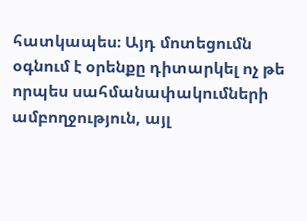հատկապես։ Այդ մոտեցումն օգնում է օրենքը դիտարկել ոչ թե որպես սահմանափակումների ամբողջություն, այլ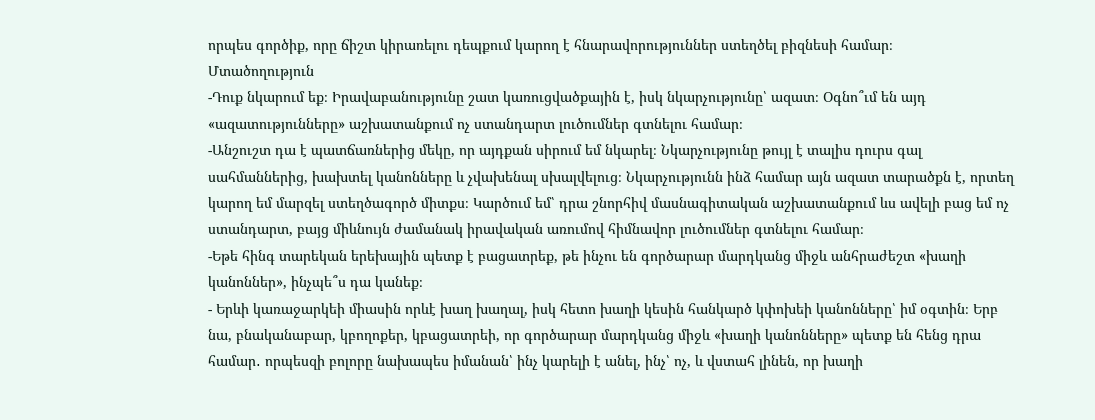որպես գործիք, որը ճիշտ կիրառելու դեպքում կարող է հնարավորություններ ստեղծել բիզնեսի համար։
Մտածողություն
-Դուք նկարում եք։ Իրավաբանությունը շատ կառուցվածքային է, իսկ նկարչությունը՝ ազատ։ Օգնո՞ւմ են այդ «ազատությունները» աշխատանքում ոչ ստանդարտ լուծումներ գտնելու համար։
-Անշուշտ դա է պատճառներից մեկը, որ այդքան սիրում եմ նկարել։ Նկարչությունը թույլ է տալիս դուրս գալ սահմաններից, խախտել կանոնները և չվախենալ սխալվելուց։ Նկարչությունն ինձ համար այն ազատ տարածքն է, որտեղ կարող եմ մարզել ստեղծագործ միտքս։ Կարծում եմ՝ դրա շնորհիվ մասնագիտական աշխատանքում ևս ավելի բաց եմ ոչ ստանդարտ, բայց միևնույն ժամանակ իրավական առումով հիմնավոր լուծումներ գտնելու համար։
-Եթե հինգ տարեկան երեխային պետք է բացատրեք, թե ինչու են գործարար մարդկանց միջև անհրաժեշտ «խաղի կանոններ», ինչպե՞ս դա կանեք։
- Երևի կառաջարկեի միասին որևէ խաղ խաղալ, իսկ հետո խաղի կեսին հանկարծ կփոխեի կանոնները՝ իմ օգտին։ Երբ նա, բնականաբար, կբողոքեր, կբացատրեի, որ գործարար մարդկանց միջև «խաղի կանոնները» պետք են հենց դրա համար․ որպեսզի բոլորը նախապես իմանան՝ ինչ կարելի է անել, ինչ՝ ոչ, և վստահ լինեն, որ խաղի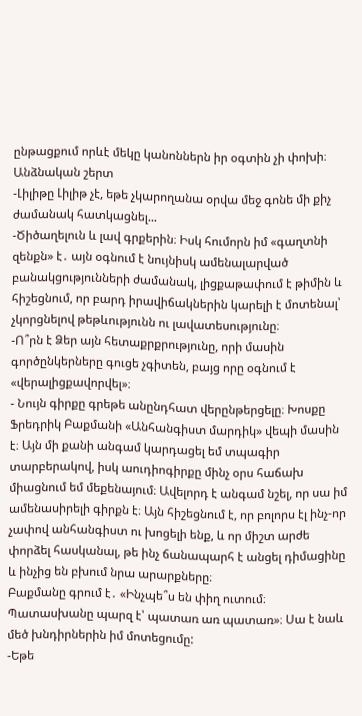ընթացքում որևէ մեկը կանոններն իր օգտին չի փոխի։
Անձնական շերտ
-Լիլիթը Լիլիթ չէ, եթե չկարողանա օրվա մեջ գոնե մի քիչ ժամանակ հատկացնել...
-Ծիծաղելուն և լավ գրքերին։ Իսկ հումորն իմ «գաղտնի զենքն» է․ այն օգնում է նույնիսկ ամենալարված բանակցությունների ժամանակ, լիցքաթափում է թիմին և հիշեցնում, որ բարդ իրավիճակներին կարելի է մոտենալ՝ չկորցնելով թեթևությունն ու լավատեսությունը։
-Ո՞րն է Ձեր այն հետաքրքրությունը, որի մասին գործընկերները գուցե չգիտեն, բայց որը օգնում է «վերալիցքավորվել»։
- Նույն գիրքը գրեթե անընդհատ վերընթերցելը։ Խոսքը Ֆրեդրիկ Բաքմանի «Անհանգիստ մարդիկ» վեպի մասին է։ Այն մի քանի անգամ կարդացել եմ տպագիր տարբերակով, իսկ աուդիոգիրքը մինչ օրս հաճախ միացնում եմ մեքենայում։ Ավելորդ է անգամ նշել, որ սա իմ ամենասիրելի գիրքն է։ Այն հիշեցնում է, որ բոլորս էլ ինչ-որ չափով անհանգիստ ու խոցելի ենք, և որ միշտ արժե փորձել հասկանալ, թե ինչ ճանապարհ է անցել դիմացինը և ինչից են բխում նրա արարքները։
Բաքմանը գրում է․ «Ինչպե՞ս են փիղ ուտում։ Պատասխանը պարզ է՝ պատառ առ պատառ»։ Սա է նաև մեծ խնդիրներին իմ մոտեցումը:
-Եթե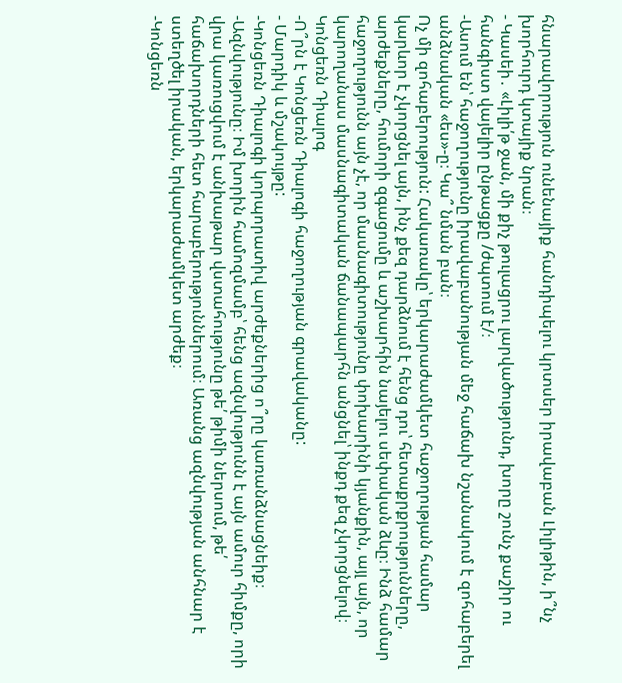հնարավորություն ունենայիք հանդիպելու կրտսեր իրավաբան Լիլիթին, ի՞նչ խորհուրդ կտայիք նրան։
- Կասեի․ «Լիլի՛թ ջան, մի քիչ թուլացրու լարվածությունդ, խորը շունչ քաշիր ու հանգիստ վայելիր ընթացքը /ժպտում է/։
-Ասում են՝ հաջողությունը իրավաբանության մեջ հաճախ նշանակում է զոհաբերել անձնական «ես»-ը։ Կա՞ նման բան։
Ոչ մի զոհաբերություն: Հակառակը՝ երկարաժամկետ հաջողության համար կարևոր է չկորցնել այն, ինչ քեզ դարձնում է հենց դու՝ հետաքրքրությունները, արժեքները, հումորի զգացումը և աշխարհին նայելու սեփական ձևը։ Ինձ համար հաջողությունն այն չէ, որ մասնագիտությունը փոխարինի կյանքին, այլ այն, որ կարողանաս մասնագիտական ճանապարհն անցնել՝ ինքդ քեզ չկորցնելով։
Կոնցեռն Դիալոգ
-Ո՞րն է Կոնցեռն Դիալոգի հաջողության գրավականը:
- Մարդիկ և մշակույթը:
-Կոնցեռն Դիալոգի կորպորատիվ արժեքներից ո՞րը կառանձնացնեիք։
-Ազնվությունը։ Իմ խորին համոզմամբ՝ հենց ազնվությունն է այն ամուր հիմքը, որի վրա կառուցվում է անխաթար վստահությունը թե՛ թիմի ներսում, թե՛ հաճախորդների հետ հարաբերություններում։ Առանց ազնվության անհնար է ստեղծել իրական, երկարաժամկետ արժեք։
-Կոնցեռն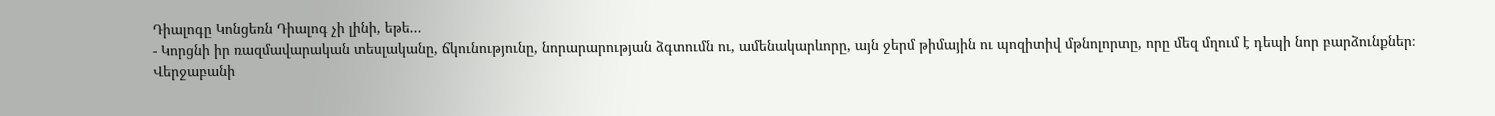Դիալոգը Կոնցեռն Դիալոգ չի լինի, եթե...
- Կորցնի իր ռազմավարական տեսլականը, ճկունությունը, նորարարության ձգտումն ու, ամենակարևորը, այն ջերմ թիմային ու պոզիտիվ մթնոլորտը, որը մեզ մղում է դեպի նոր բարձունքներ։
Վերջաբանի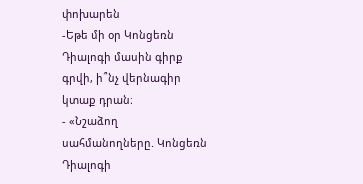փոխարեն
-Եթե մի օր Կոնցեռն Դիալոգի մասին գիրք գրվի, ի՞նչ վերնագիր կտաք դրան։
- «Նշաձող սահմանողները. Կոնցեռն Դիալոգի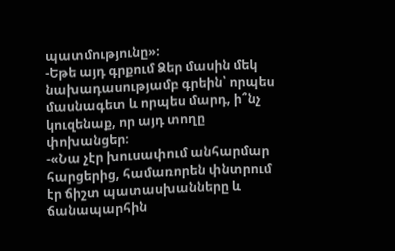պատմությունը»։
-Եթե այդ գրքում Ձեր մասին մեկ նախադասությամբ գրեին՝ որպես մասնագետ և որպես մարդ, ի՞նչ կուզենաք, որ այդ տողը փոխանցեր։
-«Նա չէր խուսափում անհարմար հարցերից, համառորեն փնտրում էր ճիշտ պատասխանները և ճանապարհին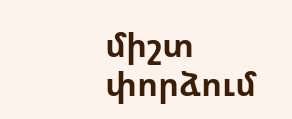միշտ փորձում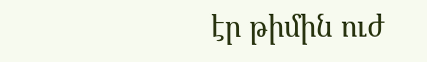էր թիմին ուժ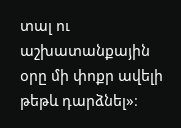տալ ու աշխատանքային օրը մի փոքր ավելի թեթև դարձնել»։